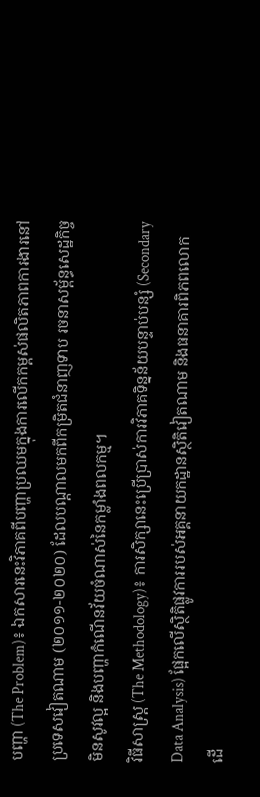បញ្ហា (The Problem)៖ ឯកសារនេះវិភាគពីបញ្ហាប្រឈមក្នុងការលើកកម្ពស់ផលិតភាពការងារនៅប្រទេសវៀតណាម (២០១១-២០២០) ដែលបណ្តាលមកពីកម្រិតជំនាញទាប រចនាសម្ព័ន្ធសេដ្ឋកិច្ចមិនសូវល្អ និងបញ្ហាកំណើនវ័យចំណាស់នៃកម្លាំងពលកម្ម។
វិធីសាស្ត្រ (The Methodology)៖ ការសិក្សានេះប្រើប្រាស់ការវិភាគទិន្នន័យបន្ទាប់បន្សំ (Secondary Data Analysis) ផ្អែកលើស្ថិតិផ្លូវការរបស់អគ្គនាយកដ្ឋានស្ថិតិវៀតណាម និងធនាគារពិភពលោក ដើ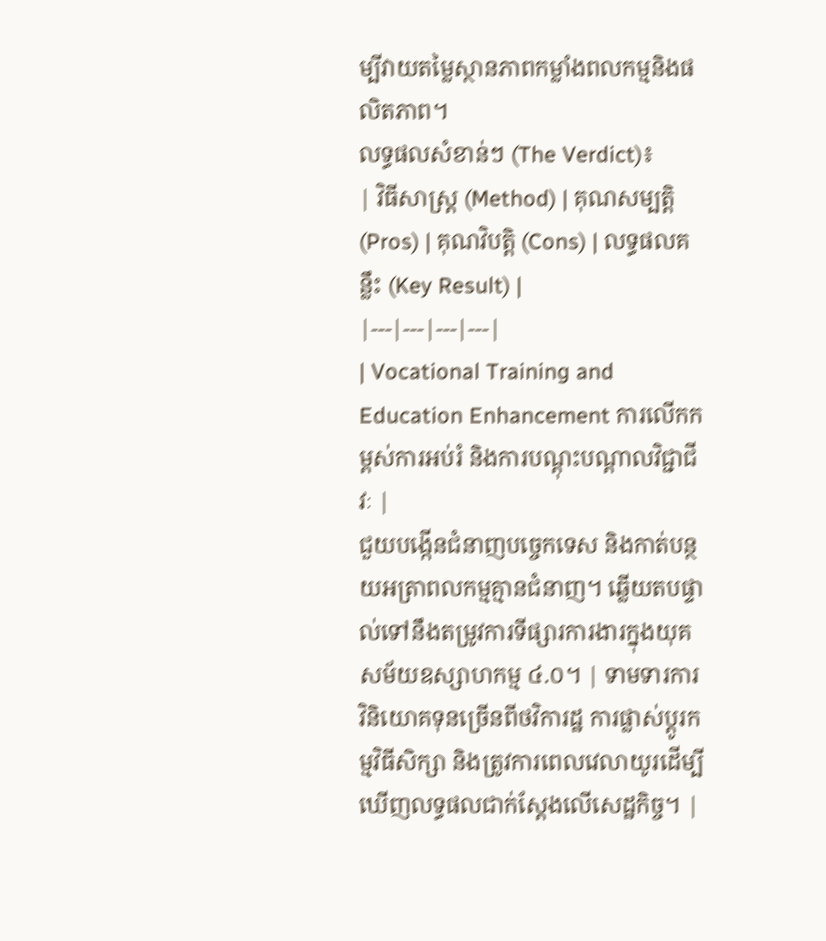ម្បីវាយតម្លៃស្ថានភាពកម្លាំងពលកម្មនិងផលិតភាព។
លទ្ធផលសំខាន់ៗ (The Verdict)៖
| វិធីសាស្ត្រ (Method) | គុណសម្បត្តិ (Pros) | គុណវិបត្តិ (Cons) | លទ្ធផលគន្លឹះ (Key Result) |
|---|---|---|---|
| Vocational Training and Education Enhancement ការលើកកម្ពស់ការអប់រំ និងការបណ្តុះបណ្តាលវិជ្ជាជីវៈ |
ជួយបង្កើនជំនាញបច្ចេកទេស និងកាត់បន្ថយអត្រាពលកម្មគ្មានជំនាញ។ ឆ្លើយតបផ្ទាល់ទៅនឹងតម្រូវការទីផ្សារការងារក្នុងយុគសម័យឧស្សាហកម្ម ៤.០។ | ទាមទារការវិនិយោគទុនច្រើនពីថវិការដ្ឋ ការផ្លាស់ប្តូរកម្មវិធីសិក្សា និងត្រូវការពេលវេលាយូរដើម្បីឃើញលទ្ធផលជាក់ស្តែងលើសេដ្ឋកិច្ច។ |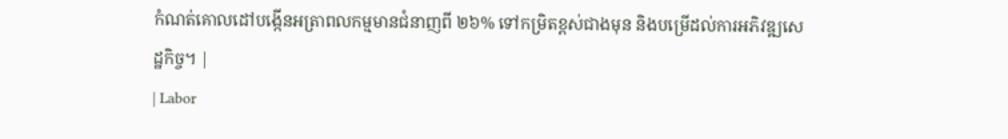កំណត់គោលដៅបង្កើនអត្រាពលកម្មមានជំនាញពី ២៦% ទៅកម្រិតខ្ពស់ជាងមុន និងបម្រើដល់ការអភិវឌ្ឍសេដ្ឋកិច្ច។ |
| Labor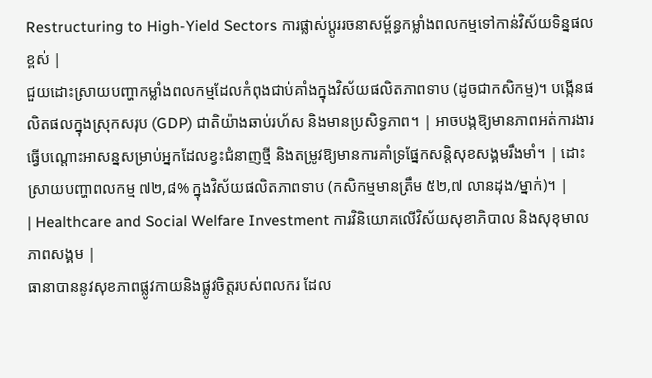Restructuring to High-Yield Sectors ការផ្លាស់ប្តូររចនាសម្ព័ន្ធកម្លាំងពលកម្មទៅកាន់វិស័យទិន្នផលខ្ពស់ |
ជួយដោះស្រាយបញ្ហាកម្លាំងពលកម្មដែលកំពុងជាប់គាំងក្នុងវិស័យផលិតភាពទាប (ដូចជាកសិកម្ម)។ បង្កើនផលិតផលក្នុងស្រុកសរុប (GDP) ជាតិយ៉ាងឆាប់រហ័ស និងមានប្រសិទ្ធភាព។ | អាចបង្កឱ្យមានភាពអត់ការងារធ្វើបណ្តោះអាសន្នសម្រាប់អ្នកដែលខ្វះជំនាញថ្មី និងតម្រូវឱ្យមានការគាំទ្រផ្នែកសន្តិសុខសង្គមរឹងមាំ។ | ដោះស្រាយបញ្ហាពលកម្ម ៧២,៨% ក្នុងវិស័យផលិតភាពទាប (កសិកម្មមានត្រឹម ៥២,៧ លានដុង/ម្នាក់)។ |
| Healthcare and Social Welfare Investment ការវិនិយោគលើវិស័យសុខាភិបាល និងសុខុមាលភាពសង្គម |
ធានាបាននូវសុខភាពផ្លូវកាយនិងផ្លូវចិត្តរបស់ពលករ ដែល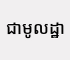ជាមូលដ្ឋា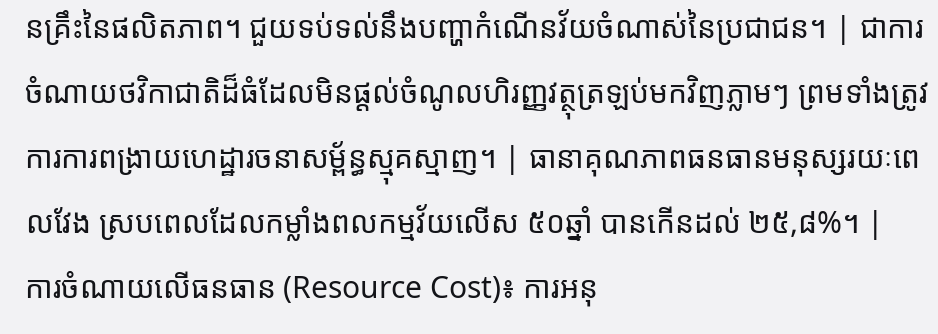នគ្រឹះនៃផលិតភាព។ ជួយទប់ទល់នឹងបញ្ហាកំណើនវ័យចំណាស់នៃប្រជាជន។ | ជាការចំណាយថវិកាជាតិដ៏ធំដែលមិនផ្តល់ចំណូលហិរញ្ញវត្ថុត្រឡប់មកវិញភ្លាមៗ ព្រមទាំងត្រូវការការពង្រាយហេដ្ឋារចនាសម្ព័ន្ធស្មុគស្មាញ។ | ធានាគុណភាពធនធានមនុស្សរយៈពេលវែង ស្របពេលដែលកម្លាំងពលកម្មវ័យលើស ៥០ឆ្នាំ បានកើនដល់ ២៥,៨%។ |
ការចំណាយលើធនធាន (Resource Cost)៖ ការអនុ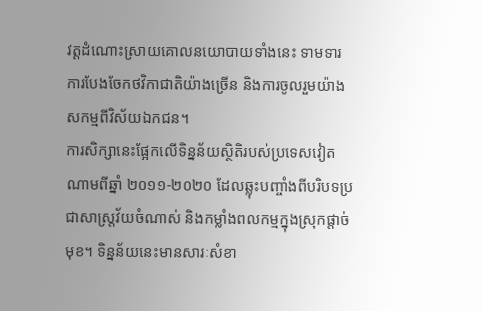វត្តដំណោះស្រាយគោលនយោបាយទាំងនេះ ទាមទារការបែងចែកថវិកាជាតិយ៉ាងច្រើន និងការចូលរួមយ៉ាងសកម្មពីវិស័យឯកជន។
ការសិក្សានេះផ្អែកលើទិន្នន័យស្ថិតិរបស់ប្រទេសវៀតណាមពីឆ្នាំ ២០១១-២០២០ ដែលឆ្លុះបញ្ចាំងពីបរិបទប្រជាសាស្ត្រវ័យចំណាស់ និងកម្លាំងពលកម្មក្នុងស្រុកផ្តាច់មុខ។ ទិន្នន័យនេះមានសារៈសំខា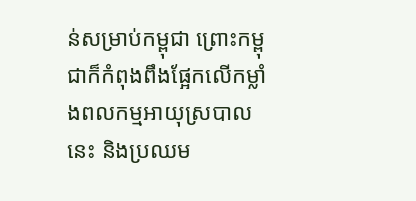ន់សម្រាប់កម្ពុជា ព្រោះកម្ពុជាក៏កំពុងពឹងផ្អែកលើកម្លាំងពលកម្មអាយុស្របាលនេះ និងប្រឈម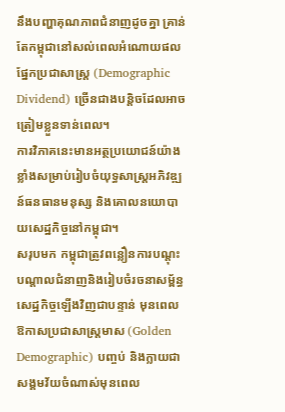នឹងបញ្ហាគុណភាពជំនាញដូចគ្នា គ្រាន់តែកម្ពុជានៅសល់ពេលអំណោយផលផ្នែកប្រជាសាស្ត្រ (Demographic Dividend) ច្រើនជាងបន្តិចដែលអាចត្រៀមខ្លួនទាន់ពេល។
ការវិភាគនេះមានអត្ថប្រយោជន៍យ៉ាងខ្លាំងសម្រាប់រៀបចំយុទ្ធសាស្ត្រអភិវឌ្ឍន៍ធនធានមនុស្ស និងគោលនយោបាយសេដ្ឋកិច្ចនៅកម្ពុជា។
សរុបមក កម្ពុជាត្រូវពន្លឿនការបណ្តុះបណ្តាលជំនាញនិងរៀបចំរចនាសម្ព័ន្ធសេដ្ឋកិច្ចឡើងវិញជាបន្ទាន់ មុនពេលឱកាសប្រជាសាស្ត្រមាស (Golden Demographic) បញ្ចប់ និងក្លាយជាសង្គមវ័យចំណាស់មុនពេល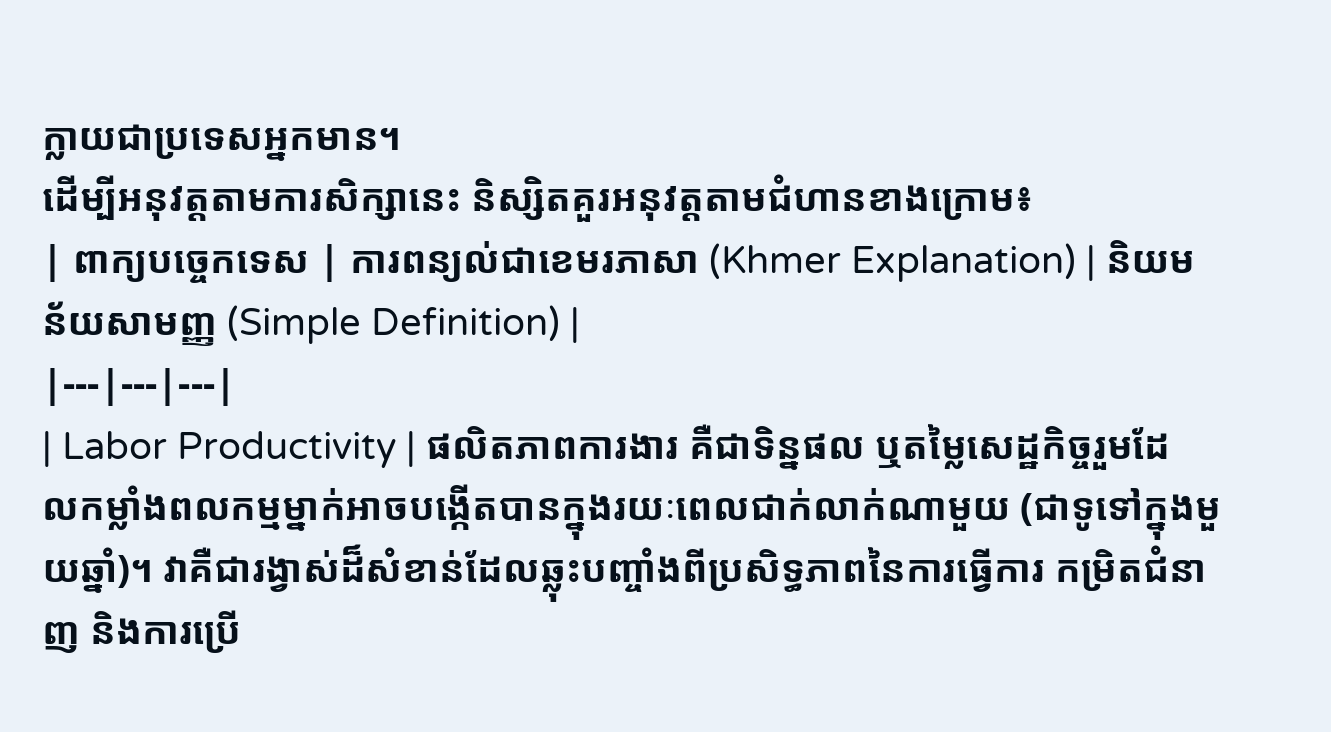ក្លាយជាប្រទេសអ្នកមាន។
ដើម្បីអនុវត្តតាមការសិក្សានេះ និស្សិតគួរអនុវត្តតាមជំហានខាងក្រោម៖
| ពាក្យបច្ចេកទេស | ការពន្យល់ជាខេមរភាសា (Khmer Explanation) | និយមន័យសាមញ្ញ (Simple Definition) |
|---|---|---|
| Labor Productivity | ផលិតភាពការងារ គឺជាទិន្នផល ឬតម្លៃសេដ្ឋកិច្ចរួមដែលកម្លាំងពលកម្មម្នាក់អាចបង្កើតបានក្នុងរយៈពេលជាក់លាក់ណាមួយ (ជាទូទៅក្នុងមួយឆ្នាំ)។ វាគឺជារង្វាស់ដ៏សំខាន់ដែលឆ្លុះបញ្ចាំងពីប្រសិទ្ធភាពនៃការធ្វើការ កម្រិតជំនាញ និងការប្រើ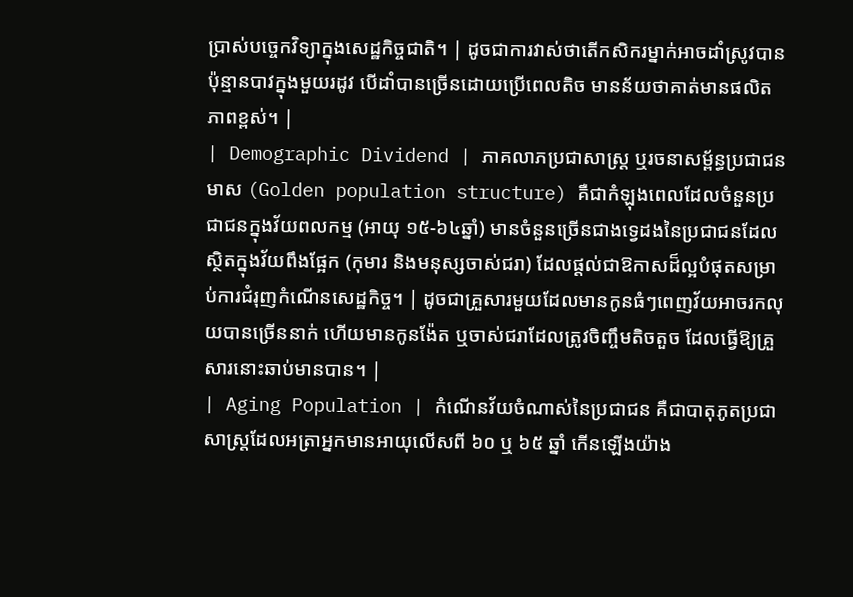ប្រាស់បច្ចេកវិទ្យាក្នុងសេដ្ឋកិច្ចជាតិ។ | ដូចជាការវាស់ថាតើកសិករម្នាក់អាចដាំស្រូវបានប៉ុន្មានបាវក្នុងមួយរដូវ បើដាំបានច្រើនដោយប្រើពេលតិច មានន័យថាគាត់មានផលិតភាពខ្ពស់។ |
| Demographic Dividend | ភាគលាភប្រជាសាស្ត្រ ឬរចនាសម្ព័ន្ធប្រជាជនមាស (Golden population structure) គឺជាកំឡុងពេលដែលចំនួនប្រជាជនក្នុងវ័យពលកម្ម (អាយុ ១៥-៦៤ឆ្នាំ) មានចំនួនច្រើនជាងទ្វេដងនៃប្រជាជនដែលស្ថិតក្នុងវ័យពឹងផ្អែក (កុមារ និងមនុស្សចាស់ជរា) ដែលផ្តល់ជាឱកាសដ៏ល្អបំផុតសម្រាប់ការជំរុញកំណើនសេដ្ឋកិច្ច។ | ដូចជាគ្រួសារមួយដែលមានកូនធំៗពេញវ័យអាចរកលុយបានច្រើននាក់ ហើយមានកូនង៉ែត ឬចាស់ជរាដែលត្រូវចិញ្ចឹមតិចតួច ដែលធ្វើឱ្យគ្រួសារនោះឆាប់មានបាន។ |
| Aging Population | កំណើនវ័យចំណាស់នៃប្រជាជន គឺជាបាតុភូតប្រជាសាស្ត្រដែលអត្រាអ្នកមានអាយុលើសពី ៦០ ឬ ៦៥ ឆ្នាំ កើនឡើងយ៉ាង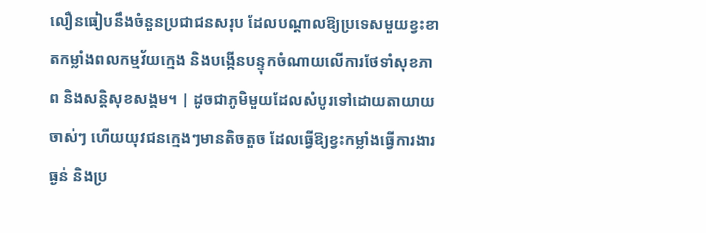លឿនធៀបនឹងចំនួនប្រជាជនសរុប ដែលបណ្តាលឱ្យប្រទេសមួយខ្វះខាតកម្លាំងពលកម្មវ័យក្មេង និងបង្កើនបន្ទុកចំណាយលើការថែទាំសុខភាព និងសន្តិសុខសង្គម។ | ដូចជាភូមិមួយដែលសំបូរទៅដោយតាយាយចាស់ៗ ហើយយុវជនក្មេងៗមានតិចតួច ដែលធ្វើឱ្យខ្វះកម្លាំងធ្វើការងារធ្ងន់ និងប្រ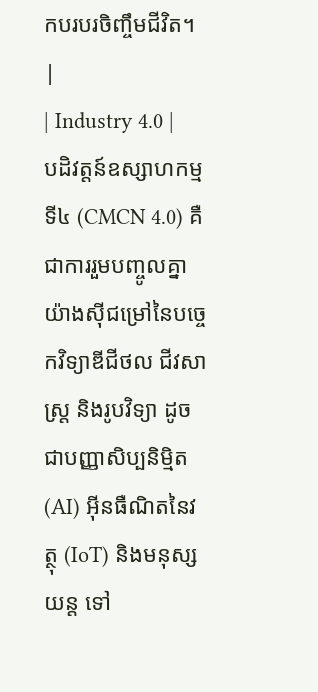កបរបរចិញ្ចឹមជីវិត។ |
| Industry 4.0 | បដិវត្តន៍ឧស្សាហកម្មទី៤ (CMCN 4.0) គឺជាការរួមបញ្ចូលគ្នាយ៉ាងស៊ីជម្រៅនៃបច្ចេកវិទ្យាឌីជីថល ជីវសាស្រ្ត និងរូបវិទ្យា ដូចជាបញ្ញាសិប្បនិម្មិត (AI) អ៊ីនធឺណិតនៃវត្ថុ (IoT) និងមនុស្សយន្ត ទៅ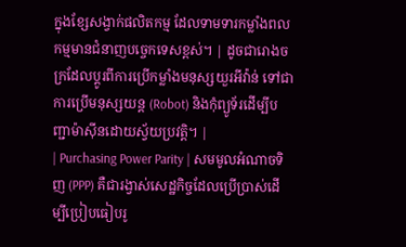ក្នុងខ្សែសង្វាក់ផលិតកម្ម ដែលទាមទារកម្លាំងពលកម្មមានជំនាញបច្ចេកទេសខ្ពស់។ | ដូចជារោងចក្រដែលប្តូរពីការប្រើកម្លាំងមនុស្សយួរអីវ៉ាន់ ទៅជាការប្រើមនុស្សយន្ត (Robot) និងកុំព្យូទ័រដើម្បីបញ្ជាម៉ាស៊ីនដោយស្វ័យប្រវត្តិ។ |
| Purchasing Power Parity | សមមូលអំណាចទិញ (PPP) គឺជារង្វាស់សេដ្ឋកិច្ចដែលប្រើប្រាស់ដើម្បីប្រៀបធៀបរូ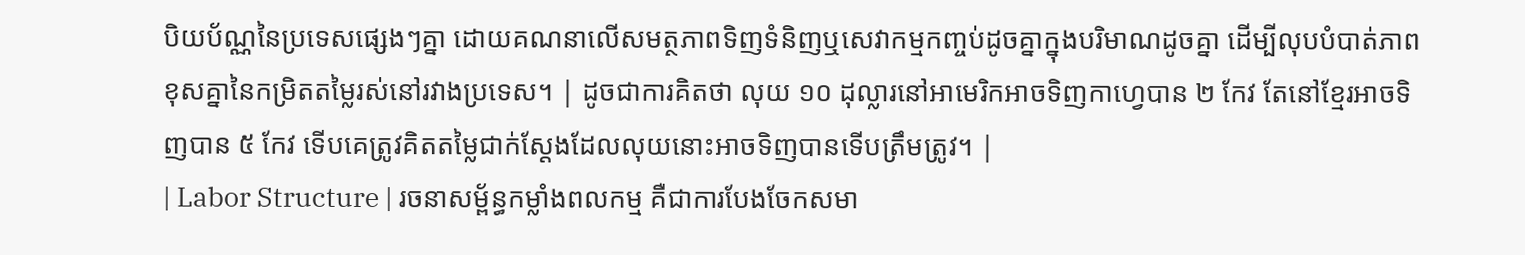បិយប័ណ្ណនៃប្រទេសផ្សេងៗគ្នា ដោយគណនាលើសមត្ថភាពទិញទំនិញឬសេវាកម្មកញ្ចប់ដូចគ្នាក្នុងបរិមាណដូចគ្នា ដើម្បីលុបបំបាត់ភាពខុសគ្នានៃកម្រិតតម្លៃរស់នៅរវាងប្រទេស។ | ដូចជាការគិតថា លុយ ១០ ដុល្លារនៅអាមេរិកអាចទិញកាហ្វេបាន ២ កែវ តែនៅខ្មែរអាចទិញបាន ៥ កែវ ទើបគេត្រូវគិតតម្លៃជាក់ស្តែងដែលលុយនោះអាចទិញបានទើបត្រឹមត្រូវ។ |
| Labor Structure | រចនាសម្ព័ន្ធកម្លាំងពលកម្ម គឺជាការបែងចែកសមា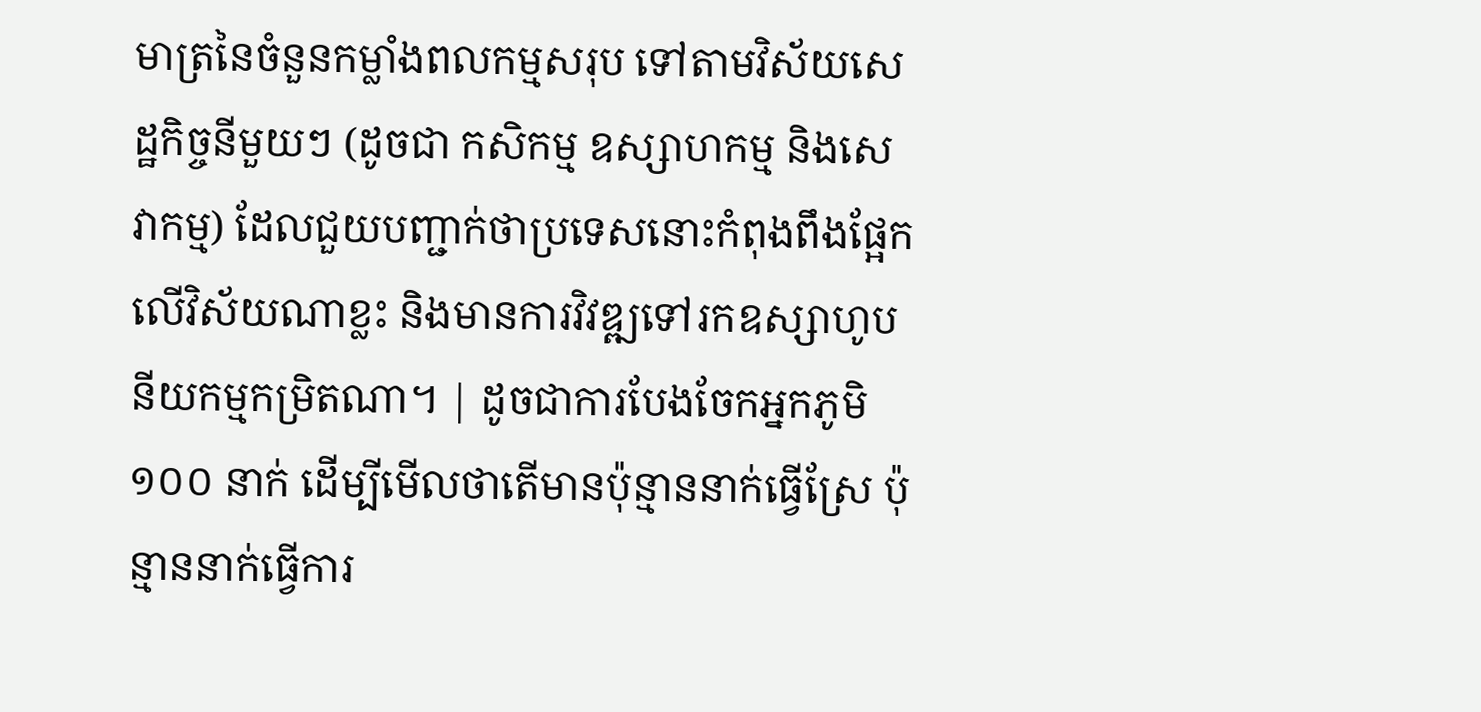មាត្រនៃចំនួនកម្លាំងពលកម្មសរុប ទៅតាមវិស័យសេដ្ឋកិច្ចនីមួយៗ (ដូចជា កសិកម្ម ឧស្សាហកម្ម និងសេវាកម្ម) ដែលជួយបញ្ជាក់ថាប្រទេសនោះកំពុងពឹងផ្អែកលើវិស័យណាខ្លះ និងមានការវិវឌ្ឍទៅរកឧស្សាហូបនីយកម្មកម្រិតណា។ | ដូចជាការបែងចែកអ្នកភូមិ ១០០ នាក់ ដើម្បីមើលថាតើមានប៉ុន្មាននាក់ធ្វើស្រែ ប៉ុន្មាននាក់ធ្វើការ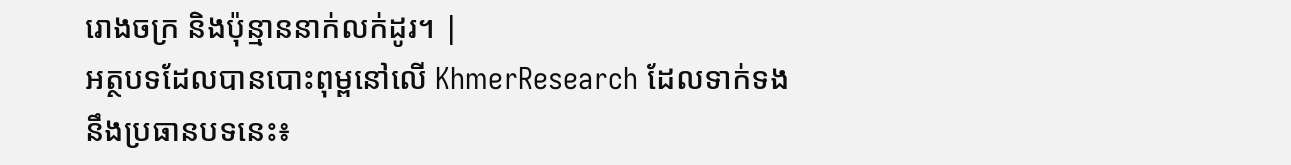រោងចក្រ និងប៉ុន្មាននាក់លក់ដូរ។ |
អត្ថបទដែលបានបោះពុម្ពនៅលើ KhmerResearch ដែលទាក់ទងនឹងប្រធានបទនេះ៖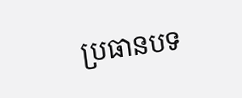ប្រធានបទ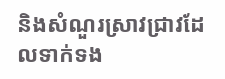និងសំណួរស្រាវជ្រាវដែលទាក់ទង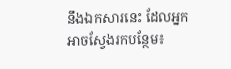នឹងឯកសារនេះ ដែលអ្នកអាចស្វែងរកបន្ថែម៖